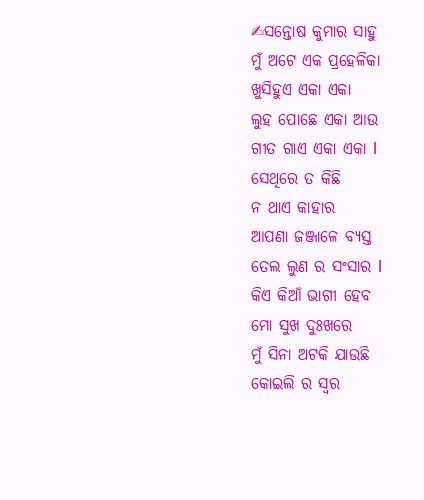✍ସନ୍ତୋଷ କୁମାର ସାହୁ
ମୁଁ ଅଟେ ଏକ ପ୍ରହେଳିକା
ଖୁସିହୁଏ ଏକା ଏକା
ଲୁହ ପୋଛେ ଏକା ଆଉ
ଗୀତ ଗାଏ ଏକା ଏକା l
ସେଥିରେ ତ କିଛି
ନ ଥାଏ କାହାର
ଆପଣା ଜଞ୍ଜାଳେ ବ୍ୟସ୍ତ
ତେଲ ଲୁଣ ର ସଂସାର l
କିଏ କିଆଁ ଭାଗୀ ହେବ
ମୋ ସୁଖ ଦୁଃଖରେ
ମୁଁ ସିନା ଅଟକି ଯାଉଛି
କୋଇଲି ର ସ୍ୱର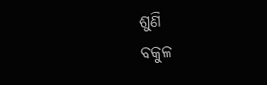ଶୁଣି
ବକୁଳ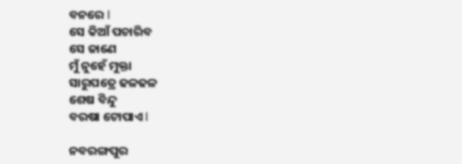ବନରେ l
ସେ କିଆଁ ପଚାରିବ
ସେ ଜାଣେ
ମୁଁ ନୁହେଁ ମୁକ୍ତା
ସାରୁପତ୍ରେ ଢଳଢଳ
ଶେଷ ବିନ୍ଦୁ
ବରଷା ଟୋପାଏ l

ନବରଙ୍ଗପୁର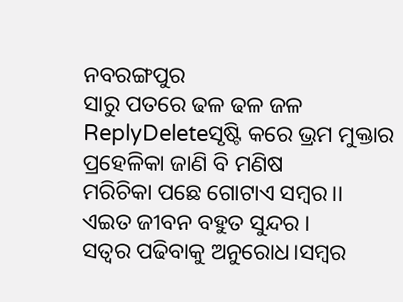ନବରଙ୍ଗପୁର
ସାରୁ ପତରେ ଢଳ ଢଳ ଜଳ
ReplyDeleteସୃଷ୍ଟି କରେ ଭ୍ରମ ମୁକ୍ତାର
ପ୍ରହେଳିକା ଜାଣି ବି ମଣିଷ
ମରିଚିକା ପଛେ ଗୋଟାଏ ସମ୍ବର।।
ଏଇତ ଜୀବନ ବହୁତ ସୁନ୍ଦର ।
ସତ୍ୱର ପଢିବାକୁ ଅନୁରୋଧ।ସମ୍ବର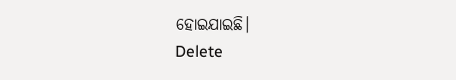ହୋଇଯାଇଛି।
Delete